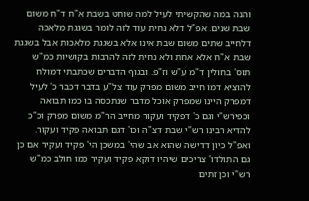והנה במה שהקשיתי לעיל למה שוחט בשבת א"ח ד"ח משום שבת שנים. אפ"ל דלא נחית עוד לזה לומר בשגגת מלאכה דלחייב שתים משום שבת אינו אלא בשגגת מלאכות אבל בשגגת שבת א"ח אלא אחת ולא נחית לזה להרבות בקושיות כמ"ש תוס' בחולין ד"מ ע"ש וז"פ. ובגוף הדברים שכתבתי דמולח להוציא דמו חייב משום מפרק עוד צל"ע בדבר דכבר כ' לעיל דמפרק היינו שמפרק אוכל מדבר שנתכסה בו כמו תבואה וכפירש"י וגם כ' דפקיד ועקור מחייב הר"מ משום מפרק וכ"כ להדיא רבינו רש"י שבת דצ"ה וכו' דגם תבואה פקיד ועקור. ואפ"ל כיון דדישה שהוא אב שהי' במשכן הי' פקיד ועקיר אם כן גם התולדו' צריכים שיהיו דוקא פקיד ועקיר כמו חולב כמ"ש רש"י וכן זתים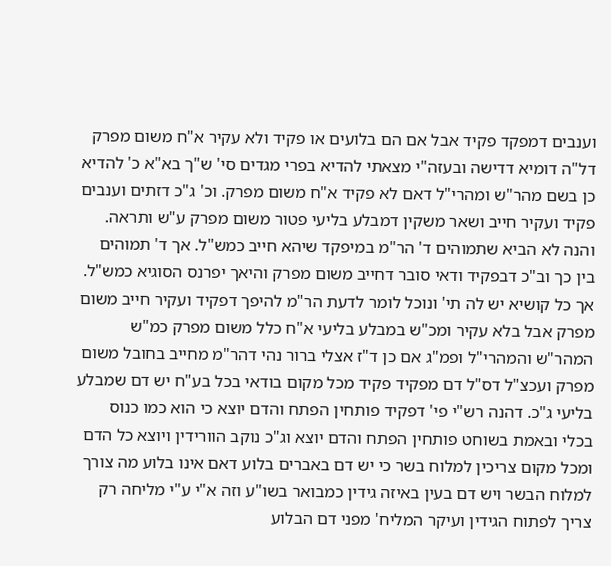וענבים דמפקד פקיד אבל אם הם בלועים או פקיד ולא עקיר א"ח משום מפרק דל"ה דומיא דדישה ובעזה"י מצאתי להדיא בפרי מגדים סי' ש"ך בא"א כ' להדיא כן בשם מהר"ש ומהרי"ל דאם לא פקיד א"ח משום מפרק. וכ' ג"כ דזתים וענבים פקיד ועקיר חייב ושאר משקין דמבלע בליעי פטור משום מפרק ע"ש ותראה. והנה לא הביא שתמוהים ד' הר"מ במיפקד שיהא חייב כמש"ל. אך ד' תמוהים בין כך וב"כ דבפקיד ודאי סובר דחייב משום מפרק והיאך יפרנס הסוגיא כמש"ל. אך כל קושיא יש לה תי' ונוכל לומר לדעת הר"מ להיפך דפקיד ועקיר חייב משום מפרק אבל בלא עקיר ומכ"ש במבלע בליעי א"ח כלל משום מפרק כמ"ש המהר"ש והמהרי"ל ופמ"ג אם כן ד"ז אצלי ברור נהי דהר"מ מחייב בחובל משום מפרק ועכצ"ל דס"ל דם מפקיד פקיד מכל מקום בודאי בכל בע"ח יש דם שמבלע בליעי ג"כ. דהנה רש"י פי' דפקיד פותחין הפתח והדם יוצא כי הוא כמו כנוס בכלי ובאמת בשוחט פותחין הפתח והדם יוצא וג"כ נוקב הוורידין ויוצא כל הדם ומכל מקום צריכין למלוח בשר כי יש דם באברים בלוע דאם אינו בלוע מה צורך למלוח הבשר ויש דם בעין באיזה גידין כמבואר בשו"ע וזה א"י ע"י מליחה רק צריך לפתוח הגידין ועיקר המליח' מפני דם הבלוע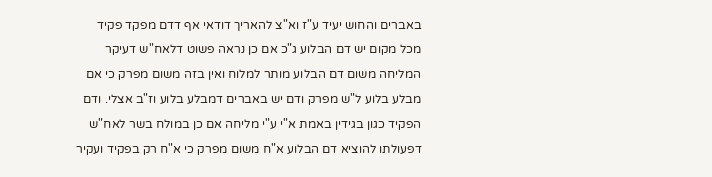באברים והחוש יעיד ע"ז וא"צ להאריך דודאי אף דדם מפקד פקיד מכל מקום יש דם הבלוע ג"כ אם כן נראה פשוט דלאח"ש דעיקר המליחה משום דם הבלוע מותר למלוח ואין בזה משום מפרק כי אם מבלע בלוע ל"ש מפרק ודם יש באברים דמבלע בלוע וז"ב אצלי. ודם הפקיד כגון בגידין באמת א"י ע"י מליחה אם כן במולח בשר לאח"ש דפעולתו להוציא דם הבלוע א"ח משום מפרק כי א"ח רק בפקיד ועקיר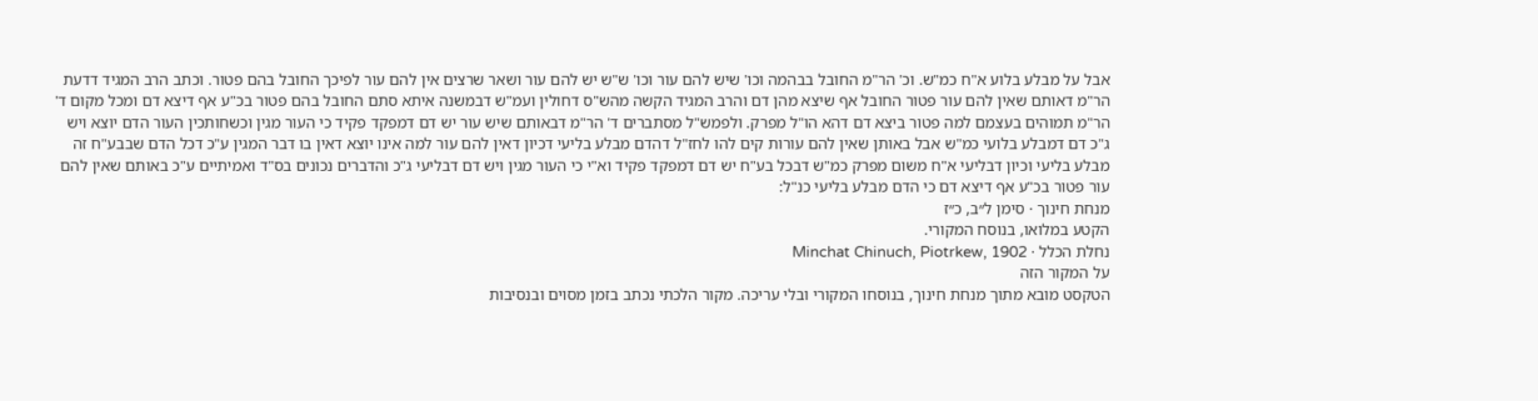אבל על מבלע בלוע א"ח כמ"ש. וכ' הר"מ החובל בבהמה וכו' שיש להם עור וכו' ש"ש יש להם עור ושאר שרצים אין להם עור לפיכך החובל בהם פטור. וכתב הרב המגיד דדעת הר"מ דאותם שאין להם עור פטור החובל אף שיצא מהן דם והרב המגיד הקשה מהש"ס דחולין ועמ"ש דבמשנה איתא סתם החובל בהם פטור בכ"ע אף דיצא דם ומכל מקום ד' הר"מ תמוהים בעצמם למה פטור ביצא דם דהא הו"ל מפרק. ולפמש"ל מסתברים ד' הר"מ דבאותם שיש עור יש דם דמפקד פקיד כי העור מגין וכשחותכין העור הדם יוצא ויש ג"כ דם דמבלע בלועי כמ"ש אבל באותן שאין להם עורות קים להו לחז"ל דהדם מבלע בליעי דכיון דאין להם עור למה אינו יוצא דאין בו דבר המגין ע"כ דכל הדם שבבע"ח זה מבלע בליעי וכיון דבליעי א"ח משום מפרק כמ"ש דבכל בע"ח יש דם דמפקד פקיד וא"י כי העור מגין ויש דם דבליעי ג"כ והדברים נכונים בס"ד ואמיתיים ע"כ באותם שאין להם עור פטור בכ"ע אף דיצא דם כי הדם מבלע בליעי כנ"ל:
מנחת חינוך · סימן ל״ב, כ״ז
הקטע במלואו, בנוסח המקורי.
נחלת הכלל · Minchat Chinuch, Piotrkew, 1902
על המקור הזה
הטקסט מובא מתוך מנחת חינוך, בנוסחו המקורי ובלי עריכה. מקור הלכתי נכתב בזמן מסוים ובנסיבות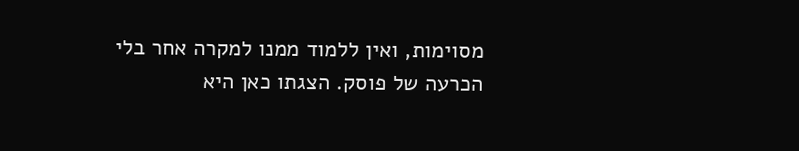מסוימות, ואין ללמוד ממנו למקרה אחר בלי הכרעה של פוסק. הצגתו כאן היא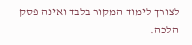לצורך לימוד המקור בלבד ואינה פסק הלכה.